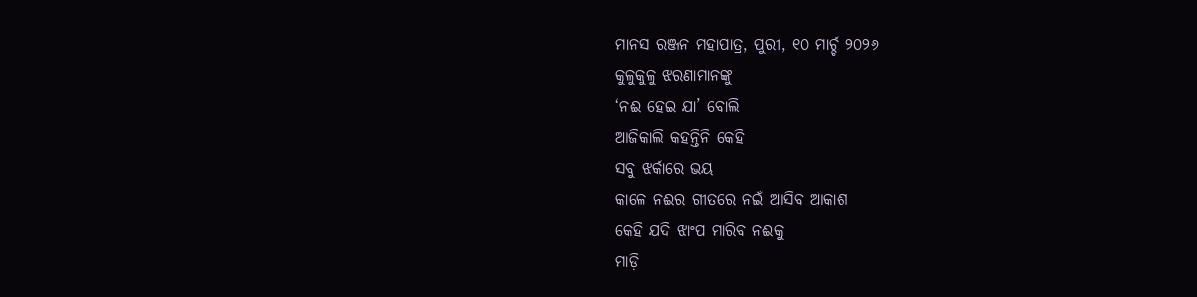ମାନସ ରଞ୍ଜନ ମହାପାତ୍ର, ପୁରୀ, ୧୦ ମାର୍ଚ୍ଚ ୨୦୨୬
କୁଳୁକୁଳୁ ଝରଣାମାନଙ୍କୁ
‘ନଈ ହେଇ ଯା’ ବୋଲି
ଆଜିକାଲି କହନ୍ତିନି କେହି
ସବୁ ଝର୍କାରେ ଭୟ
କାଳେ ନଈର ଗୀତରେ ନଇଁ ଆସିବ ଆକାଶ
କେହି ଯଦି ଝାଂପ ମାରିବ ନଈକୁ
ମାଡ଼ି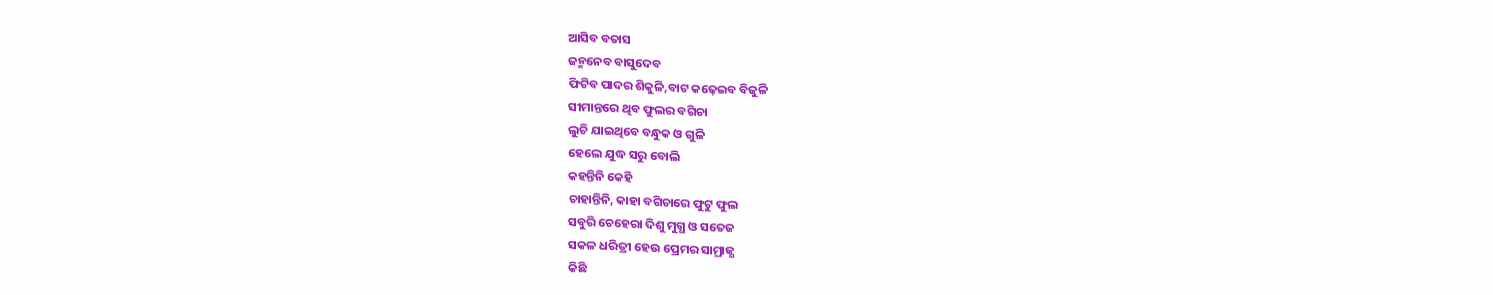ଆସିବ ବତାସ
ଜନ୍ମନେବ ବାସୁଦେବ
ଫିଟିବ ପାଦର ଶିକୁଳି,ବାଟ କଢ଼େଇବ ବିଜୁଳି
ସୀମାନ୍ତରେ ଥିବ ଫୁଲର ବଗିଚା
ଲୁଚି ଯାଇଥିବେ ବନ୍ଧୁକ ଓ ଗୁଳି
ହେଲେ ଯୁଦ୍ଧ ସରୁ ବୋଲି
କହନ୍ତିନି କେହି
ଚାହାନ୍ତିନି, କାହା ବଗିଚାରେ ଫୁଟୁ ଫୁଲ
ସବୁରି ଚେହେରା ଦିଶୁ ମୁଗ୍ଧ ଓ ସତେଜ
ସକଳ ଧରିତ୍ରୀ ହେଉ ପ୍ରେମର ସାମ୍ରାଜ୍ଯ
କିଛି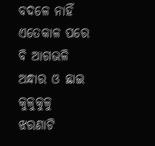ବଦଳେ ନାହିଁ
ଏତେକାଳ ପରେ ବି ଆଗଭଳି ଅନ୍ଧାର ଓ ଛାଇ
କୁଳୁକୁଳୁ ଝରଣାଟି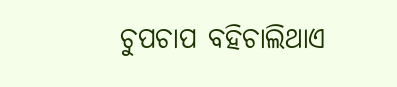ଚୁପଚାପ ବହିଚାଲିଥାଏ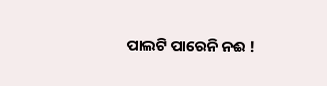ପାଲଟି ପାରେନି ନଈ !